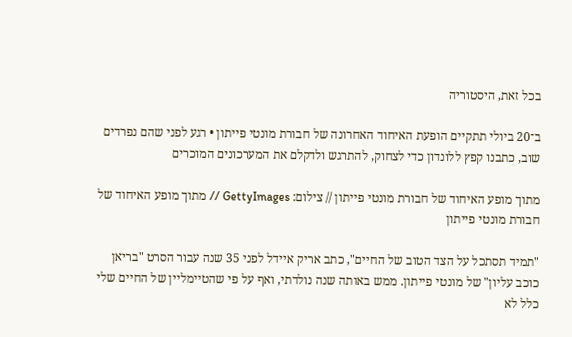בכל זאת, היסטוריה

ב־20 ביולי תתקיים הופעת האיחוד האחרונה של חבורת מונטי פייתון • רגע לפני שהם נפרדים שוב, כתבנו קפץ ללונדון כדי לצחוק, להתרגש ולדקלם את המערכונים המוכרים

מתוך מופע האיחוד של חבורת מונטי פייתון // צילום: GettyImages // מתוך מופע האיחוד של חבורת מונטי פייתון

"תמיד תסתכל על הצד הטוב של החיים", כתב אריק איידל לפני 35 שנה עבור הסרט "בריאן כוכב עליון" של מונטי פייתון. ממש באותה שנה נולדתי, ואף על פי שהטיימליין של החיים שלי כלל לא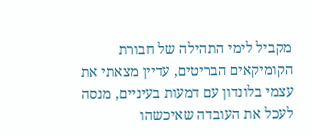מקביל לימי התהילה של חבורת הקומיקאים הבריטים, עדיין מצאתי את עצמי בלונדון עם דמעות בעיניים, מנסה לעכל את העובדה שאיכשהו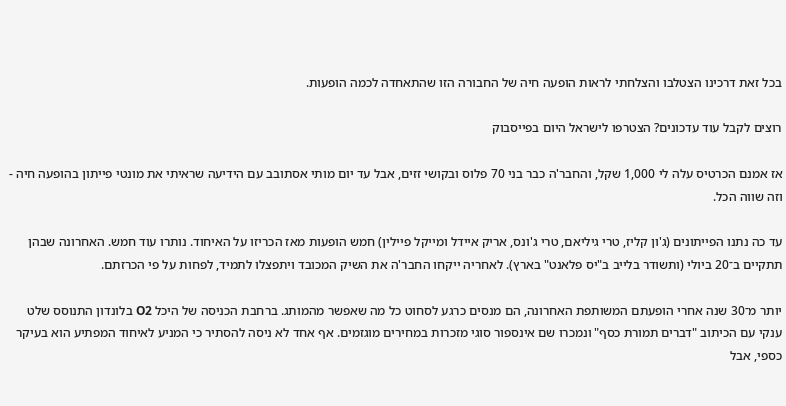בכל זאת דרכינו הצטלבו והצלחתי לראות הופעה חיה של החבורה הזו שהתאחדה לכמה הופעות.

רוצים לקבל עוד עדכונים? הצטרפו לישראל היום בפייסבוק

אז אמנם הכרטיס עלה לי 1,000 שקל, והחבר'ה כבר בני 70 פלוס ובקושי זזים, אבל עד יום מותי אסתובב עם הידיעה שראיתי את מונטי פייתון בהופעה חיה - וזה שווה הכל.

עד כה נתנו הפייתונים (ג'ון קליז, טרי גיליאם, טרי ג'ונס, אריק איידל ומייקל פיילין) חמש הופעות מאז הכריזו על האיחוד. נותרו עוד חמש. האחרונה שבהן תתקיים ב־20 ביולי (ותשודר בלייב ב"יס פלאנט" בארץ). לאחריה ייקחו החבר'ה את השיק המכובד ויתפצלו לתמיד, לפחות על פי הכרזתם.

יותר מ־30 שנה אחרי הופעתם המשותפת האחרונה, הם מנסים כרגע לסחוט כל מה שאפשר מהמותג. ברחבת הכניסה של היכל O2 בלונדון התנוסס שלט ענקי עם הכיתוב "דברים תמורת כסף" ונמכרו שם אינספור סוגי מזכרות במחירים מוגזמים. אף אחד לא ניסה להסתיר כי המניע לאיחוד המפתיע הוא בעיקר כספי, אבל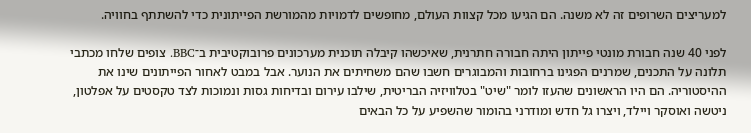למעריצים השרופים זה לא משנה. הם הגיעו מכל קצוות העולם, מחופשים לדמויות מהמורשת הפייתונית כדי להשתתף בחוויה.

לפני 40 שנה חבורת מונטי פייתון היתה חבורה חתרנית, שאיכשהו קיבלה תוכנית מערכונים פרובוקטיבית ב־BBC. צופים שלחו מכתבי תלונה על התכנים, שמרנים הפגינו ברחובות והמבוגרים חשבו שהם משחיתים את הנוער. אבל במבט לאחור הפייתונים שינו את ההיסטוריה. הם היו הראשונים שהעזו לומר "שיט" בטלוויזיה הבריטית, שילבו עירום ובדיחות גסות ונמוכות לצד טקסטים על אפלטון, ניטשה ואוסקר ויילד, ויצרו גל חדש ומודרני בהומור שהשפיע על כל הבאים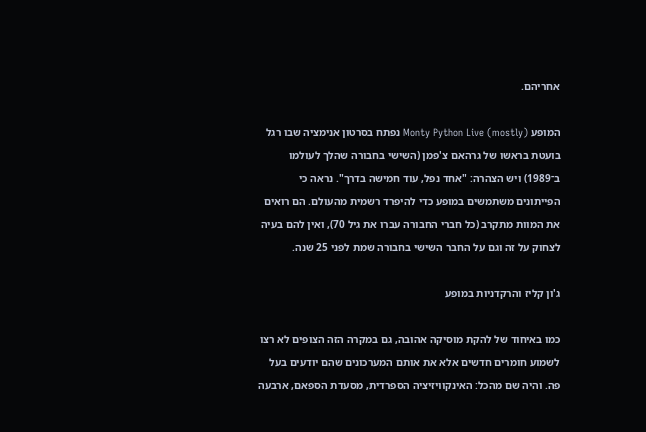אחריהם.

המופע (Monty Python Live (mostly נפתח בסרטון אנימציה שבו רגל בועטת בראשו של גרהאם צ'פמן (השישי בחבורה שהלך לעולמו ב־1989) ויש הצהרה: "אחד נפל, עוד חמישה בדרך". נראה כי הפייתונים משתמשים במופע כדי להיפרד רשמית מהעולם. הם רואים את המוות מתקרב (כל חברי החבורה עברו את גיל 70), ואין להם בעיה לצחוק על זה וגם על החבר השישי בחבורה שמת לפני 25 שנה.

ג'ון קליז והרקדניות במופע

כמו באיחוד של להקת מוסיקה אהובה, גם במקרה הזה הצופים לא רצו לשמוע חומרים חדשים אלא את אותם המערכונים שהם יודעים בעל פה. והיה שם מהכל: האינקוויזיציה הספרדית, מסעדת הספאם, ארבעה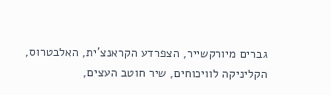גברים מיורקשייר, הצפרדע הקראנצ'ית, האלבטרוס, הקליניקה לוויכוחים, שיר חוטב העצים,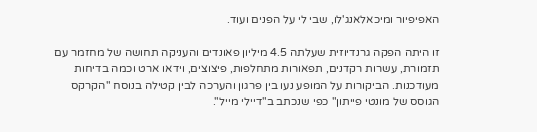האפיפיור ומיכאלאנג'לו, שבי לי על הפנים ועוד.

זו היתה הפקה גרנדיוזית שעלתה 4.5 מיליון פאונדים והעניקה תחושה של מחזמר עם תזמורת, עשרות רקדנים, תפאורות מתחלפות, פיצוצים, וידאו ארט וכמה בדיחות מעודכנות. הביקורות על המופע נעו בין פרגון והערכה לבין קטילה בנוסח "הקרקס הגוסס של מונטי פייתון" כפי שנכתב ב"דיילי מייל".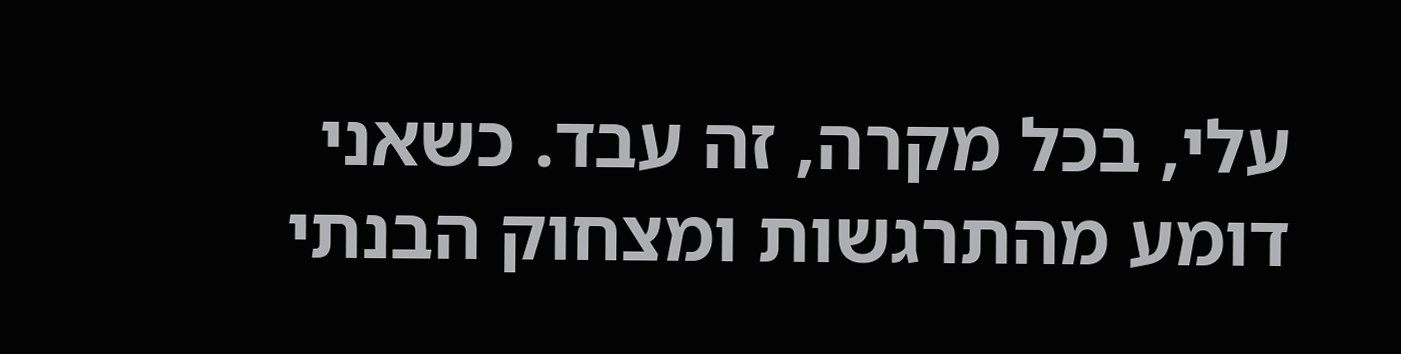עלי, בכל מקרה, זה עבד. כשאני דומע מהתרגשות ומצחוק הבנתי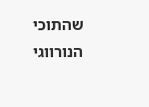שהתוכי הנורווגי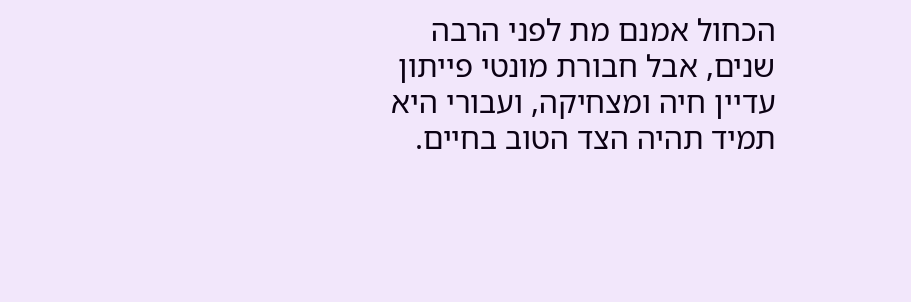הכחול אמנם מת לפני הרבה שנים, אבל חבורת מונטי פייתון עדיין חיה ומצחיקה, ועבורי היא תמיד תהיה הצד הטוב בחיים.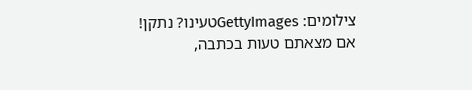צילומים: GettyImagesטעינו? נתקן! אם מצאתם טעות בכתבה,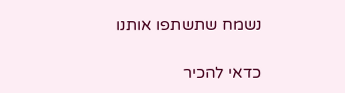נשמח שתשתפו אותנו

כדאי להכיר